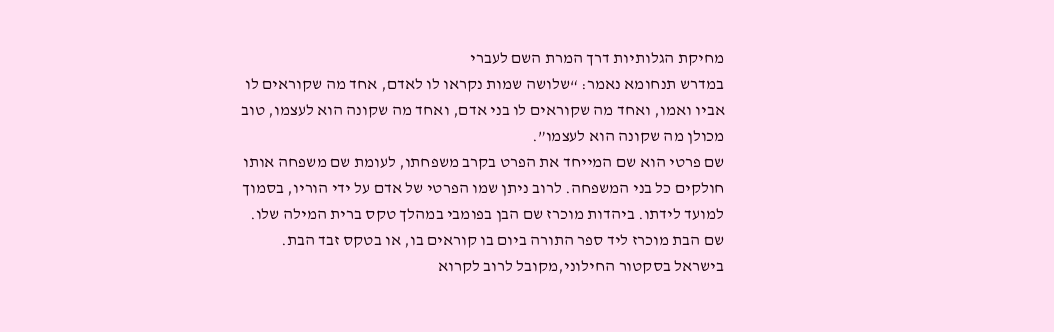מחיקת הגלותיות דרך המרת השם לעברי
במדרש תנחומא נאמר: “שלושה שמות נקראו לו לאדם, אחד מה שקוראים לו אביו ואמו, ואחד מה שקוראים לו בני אדם, ואחד מה שקונה הוא לעצמו, טוב מכולן מה שקונה הוא לעצמו”.
שם פרטי הוא שם המייחד את הפרט בקרב משפחתו, לעומת שם משפחה אותו חולקים כל בני המשפחה. לרוב ניתן שמו הפרטי של אדם על ידי הוריו, בסמוך למועד לידתו. ביהדות מוכרז שם הבן בפומבי במהלך טקס ברית המילה שלו. שם הבת מוכרז ליד ספר התורה ביום בו קוראים בו, או בטקס זבד הבת. בישראל בסקטור החילוני,מקובל לרוב לקרוא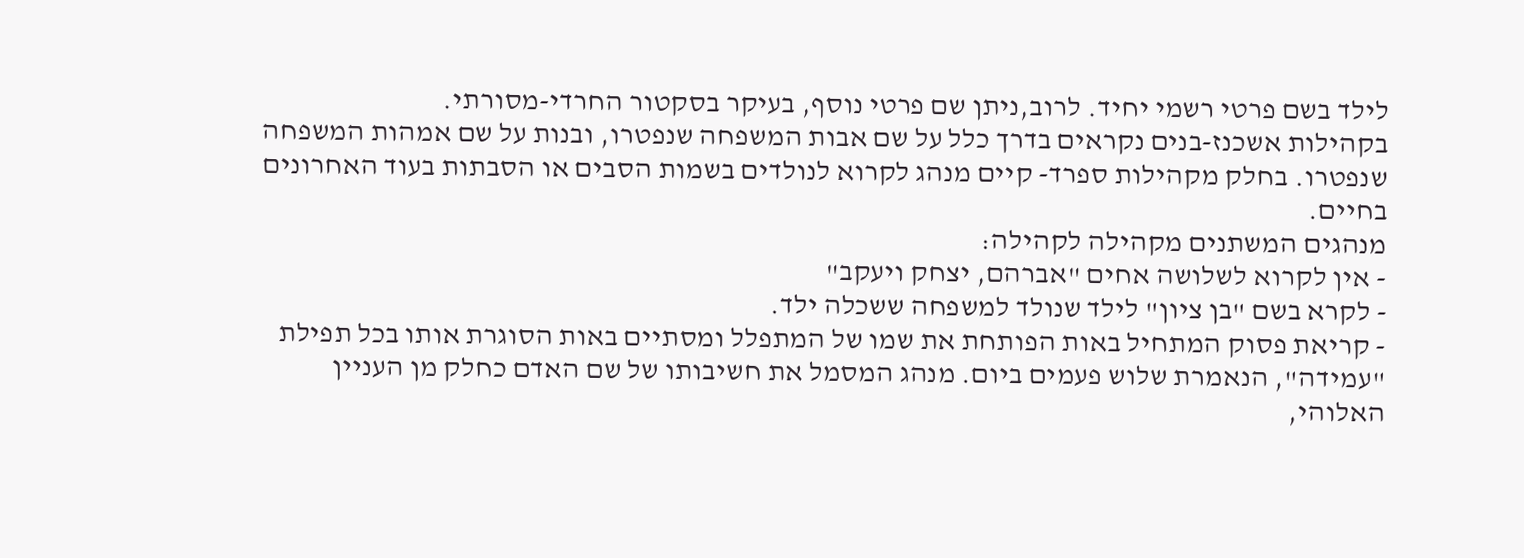לילד בשם פרטי רשמי יחיד. לרוב,ניתן שם פרטי נוסף, בעיקר בסקטור החרדי-מסורתי.
בקהילות אשכנז-בנים נקראים בדרך כלל על שם אבות המשפחה שנפטרו, ובנות על שם אמהות המשפחה שנפטרו. בחלק מקהילות ספרד- קיים מנהג לקרוא לנולדים בשמות הסבים או הסבתות בעוד האחרונים בחיים.
מנהגים המשתנים מקהילה לקהילה:
- אין לקרוא לשלושה אחים "אברהם, יצחק ויעקב"
- לקרא בשם "בן ציון" לילד שנולד למשפחה ששכלה ילד.
- קריאת פסוק המתחיל באות הפותחת את שמו של המתפלל ומסתיים באות הסוגרת אותו בכל תפילת "עמידה", הנאמרת שלוש פעמים ביום. מנהג המסמל את חשיבותו של שם האדם כחלק מן העניין האלוהי,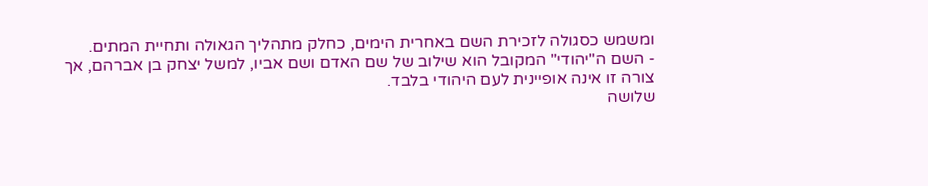ומשמש כסגולה לזכירת השם באחרית הימים, כחלק מתהליך הגאולה ותחיית המתים.
- השם ה"יהודי" המקובל הוא שילוב של שם האדם ושם אביו, למשל יצחק בן אברהם, אך צורה זו אינה אופיינית לעם היהודי בלבד.
שלושה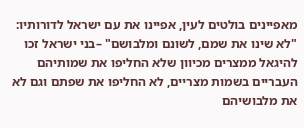מאפיינים בולטים לעין, אפיינו את עם ישראל לדורותיו: "לא שינו את שמם, לשונם ומלבושם" –בני ישראל זכו להיגאל ממצרים מכיוון שלא החליפו את שמותיהם העבריים בשמות מצריים, לא החליפו את שפתם וגם לא את מלבושיהם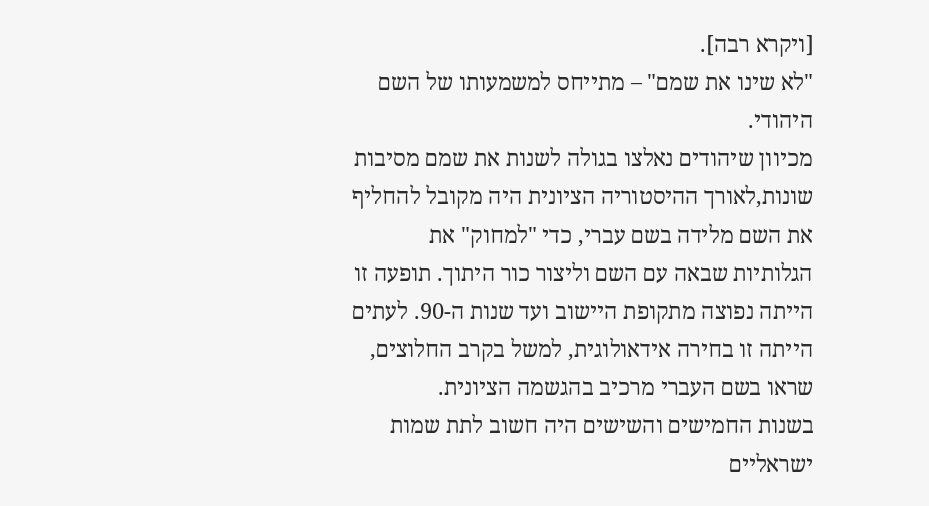[ויקרא רבה].
"לא שינו את שמם" – מתייחס למשמעותו של השם היהודי.
מכיוון שיהודים נאלצו בגולה לשנות את שמם מסיבות שונות,לאורך ההיסטוריה הציונית היה מקובל להחליף את השם מלידה בשם עברי, כדי "למחוק" את הגלותיות שבאה עם השם וליצור כור היתוך. תופעה זו הייתה נפוצה מתקופת היישוב ועד שנות ה-90. לעתים הייתה זו בחירה אידאולוגית, למשל בקרב החלוצים, שראו בשם העברי מרכיב בהגשמה הציונית.
בשנות החמישים והשישים היה חשוב לתת שמות ישראליים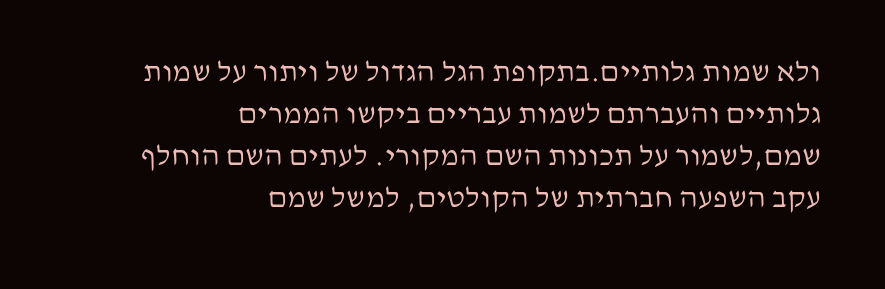ולא שמות גלותיים.בתקופת הגל הגדול של ויתור על שמות גלותיים והעברתם לשמות עבריים ביקשו הממרים שמם,לשמור על תכונות השם המקורי. לעתים השם הוחלף עקב השפעה חברתית של הקולטים, למשל שמם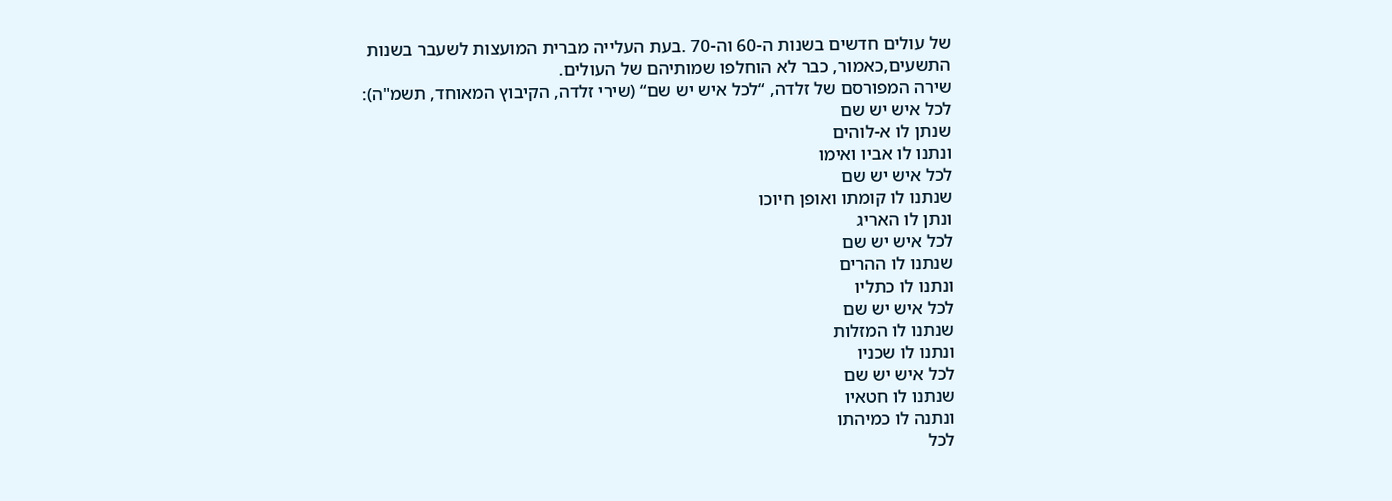של עולים חדשים בשנות ה-60 וה-70 .בעת העלייה מברית המועצות לשעבר בשנות התשעים,כאמור, כבר לא הוחלפו שמותיהם של העולים.
שירה המפורסם של זלדה, “לכל איש יש שם“ (שירי זלדה, הקיבוץ המאוחד, תשמ"ה):
לכל איש יש שם
שנתן לו א-לוהים
ונתנו לו אביו ואימו
לכל איש יש שם
שנתנו לו קומתו ואופן חיוכו
ונתן לו האריג
לכל איש יש שם
שנתנו לו ההרים
ונתנו לו כתליו
לכל איש יש שם
שנתנו לו המזלות
ונתנו לו שכניו
לכל איש יש שם
שנתנו לו חטאיו
ונתנה לו כמיהתו
לכל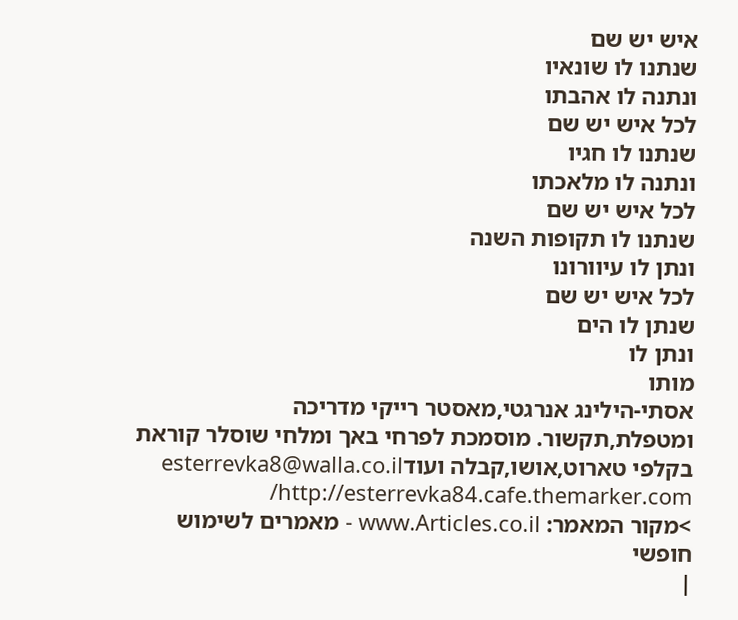איש יש שם
שנתנו לו שונאיו
ונתנה לו אהבתו
לכל איש יש שם
שנתנו לו חגיו
ונתנה לו מלאכתו
לכל איש יש שם
שנתנו לו תקופות השנה
ונתן לו עיוורונו
לכל איש יש שם
שנתן לו הים
ונתן לו
מותו
אסתי-הילינג אנרגטי,מאסטר רייקי מדריכה ומטפלת,תקשור. מוסמכת לפרחי באך ומלחי שוסלר קוראת בקלפי טארוט,אושו,קבלה ועודesterrevka8@walla.co.il http://esterrevka84.cafe.themarker.com/
>מקור המאמר: www.Articles.co.il - מאמרים לשימוש חופשי
|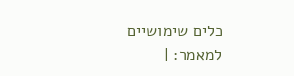כלים שימושיים למאמר: |